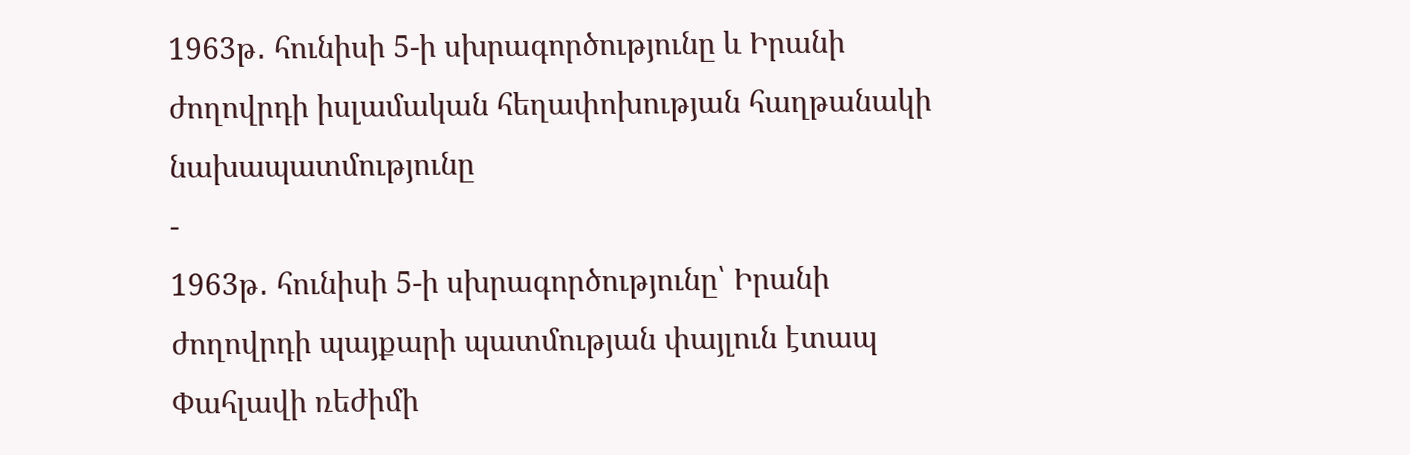1963թ․ հունիսի 5-ի սխրագործությունը և Իրանի ժողովրդի իսլամական հեղափոխության հաղթանակի նախապատմությունը
-
1963թ․ հունիսի 5-ի սխրագործությունը՝ Իրանի ժողովրդի պայքարի պատմության փայլուն էտապ
Փահլավի ռեժիմի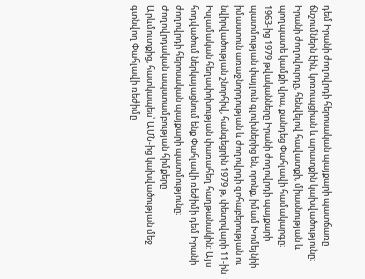դեմ Իրանի ժողովրդի հերոսական պայքարի պատճառը ճնշումներն էին, կոռուպցիան և արատքին կախվածությունը։ Իրանի ժողովուրդը, հենվելով հավատքի, միասնության և պողպատե կամքի վրա, քանդեց Փահլավի համակարգը։
1963-ից 1979 թվականները Իրանի ժողովրդի պայքարի պատմության փայլուն գլուխներից են, որոնք, իմամ Խոմեյնիի իմաստուն առաջնորդության և ժողովրդի զոհաբերության ու նվիրվածության շնորհիվ, հանգեցրին 1979 թ, փետրվարի 11-ին Իսլամական հեղափոխության փառահեղ հաղթանակին: Այս հոդվածում ներկայացնում ենք Փահլավի ռեժիմի դեմ Իրանի ժողովրդի հերոսական պայքարի պատմությունը։
Ժողովրդական ապստամբության հիմքերը
Արևմուտքից, հատկապես՝ ԱՄՆ-ից կախվածության մեջ գտնվող Փահլավի ռեժիմը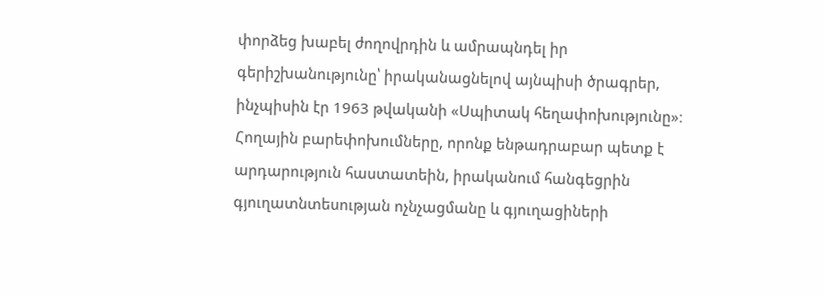փորձեց խաբել ժողովրդին և ամրապնդել իր գերիշխանությունը՝ իրականացնելով այնպիսի ծրագրեր, ինչպիսին էր 1963 թվականի «Սպիտակ հեղափոխությունը»։
Հողային բարեփոխումները, որոնք ենթադրաբար պետք է արդարություն հաստատեին, իրականում հանգեցրին գյուղատնտեսության ոչնչացմանը և գյուղացիների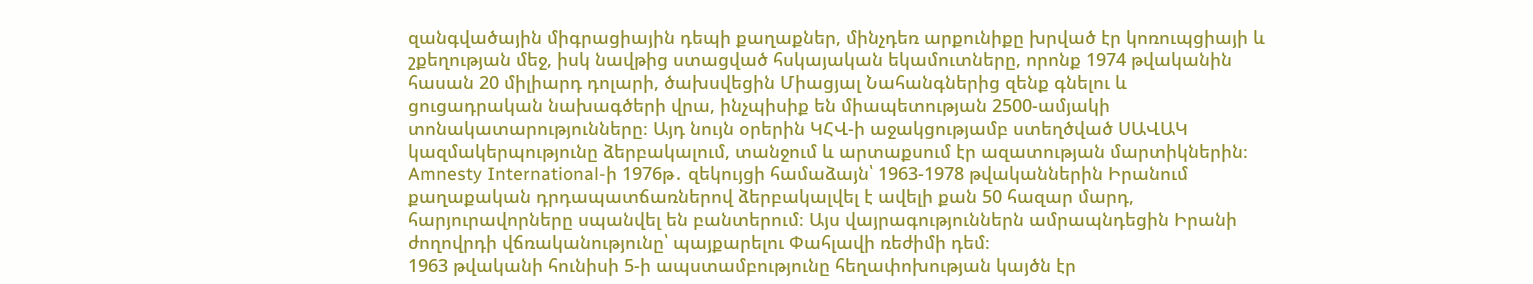զանգվածային միգրացիային դեպի քաղաքներ, մինչդեռ արքունիքը խրված էր կոռուպցիայի և շքեղության մեջ, իսկ նավթից ստացված հսկայական եկամուտները, որոնք 1974 թվականին հասան 20 միլիարդ դոլարի, ծախսվեցին Միացյալ Նահանգներից զենք գնելու և ցուցադրական նախագծերի վրա, ինչպիսիք են միապետության 2500-ամյակի տոնակատարությունները։ Այդ նույն օրերին ԿՀՎ-ի աջակցությամբ ստեղծված ՍԱՎԱԿ կազմակերպությունը ձերբակալում, տանջում և արտաքսում էր ազատության մարտիկներին։
Amnesty International-ի 1976թ․ զեկույցի համաձայն՝ 1963-1978 թվականներին Իրանում քաղաքական դրդապատճառներով ձերբակալվել է ավելի քան 50 հազար մարդ, հարյուրավորները սպանվել են բանտերում։ Այս վայրագություններն ամրապնդեցին Իրանի ժողովրդի վճռականությունը՝ պայքարելու Փահլավի ռեժիմի դեմ։
1963 թվականի հունիսի 5-ի ապստամբությունը հեղափոխության կայծն էր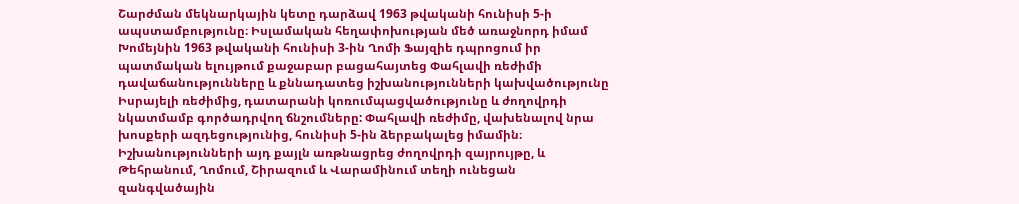Շարժման մեկնարկային կետը դարձավ 1963 թվականի հունիսի 5-ի ապստամբությունը։ Իսլամական հեղափոխության մեծ առաջնորդ իմամ Խոմեյնին 1963 թվականի հունիսի 3-ին Ղոմի Ֆայզիե դպրոցում իր պատմական ելույթում քաջաբար բացահայտեց Փահլավի ռեժիմի դավաճանությունները և քննադատեց իշխանությունների կախվածությունը Իսրայելի ռեժիմից, դատարանի կոռումպացվածությունը և ժողովրդի նկատմամբ գործադրվող ճնշումները: Փահլավի ռեժիմը, վախենալով նրա խոսքերի ազդեցությունից, հունիսի 5-ին ձերբակալեց իմամին։ Իշխանությունների այդ քայլն առթնացրեց ժողովրդի զայրույթը, և Թեհրանում, Ղոմում, Շիրազում և Վարամինում տեղի ունեցան զանգվածային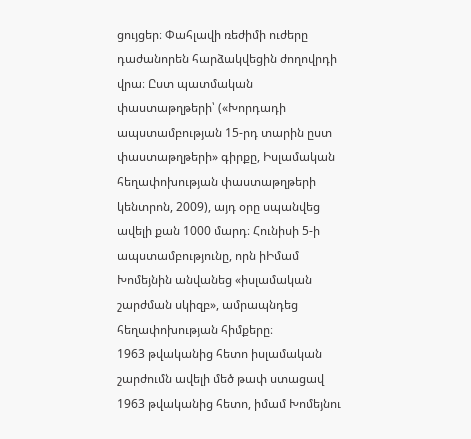ցույցեր։ Փահլավի ռեժիմի ուժերը դաժանորեն հարձակվեցին ժողովրդի վրա։ Ըստ պատմական փաստաթղթերի՝ («Խորդադի ապստամբության 15-րդ տարին ըստ փաստաթղթերի» գիրքը, Իսլամական հեղափոխության փաստաթղթերի կենտրոն, 2009), այդ օրը սպանվեց ավելի քան 1000 մարդ։ Հունիսի 5-ի ապստամբությունը, որն իԻմամ Խոմեյնին անվանեց «իսլամական շարժման սկիզբ», ամրապնդեց հեղափոխության հիմքերը։
1963 թվականից հետո իսլամական շարժումն ավելի մեծ թափ ստացավ
1963 թվականից հետո, իմամ Խոմեյնու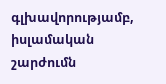գլխավորությամբ, իսլամական շարժումն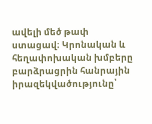ավելի մեծ թափ ստացավ։ Կրոնական և հեղափոխական խմբերը բարձրացրին հանրային իրազեկվածությունը՝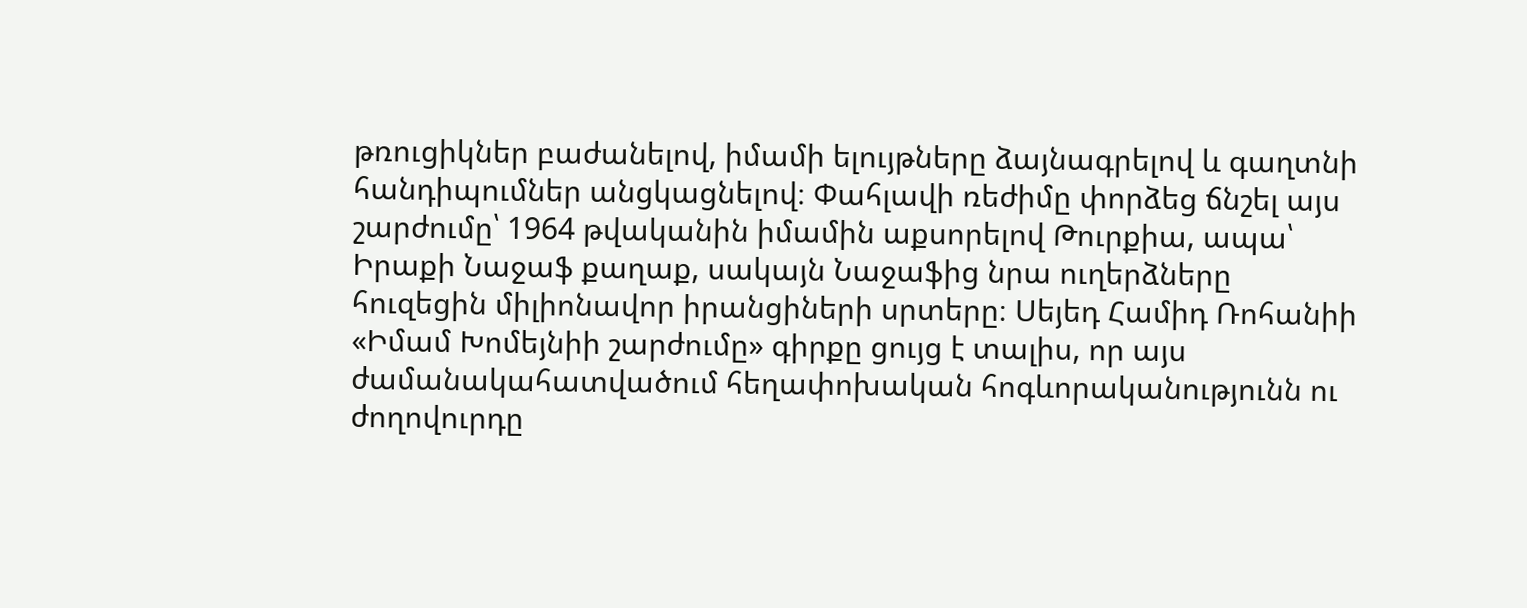թռուցիկներ բաժանելով, իմամի ելույթները ձայնագրելով և գաղտնի հանդիպումներ անցկացնելով։ Փահլավի ռեժիմը փորձեց ճնշել այս շարժումը՝ 1964 թվականին իմամին աքսորելով Թուրքիա, ապա՝ Իրաքի Նաջաֆ քաղաք, սակայն Նաջաֆից նրա ուղերձները հուզեցին միլիոնավոր իրանցիների սրտերը։ Սեյեդ Համիդ Ռոհանիի «Իմամ Խոմեյնիի շարժումը» գիրքը ցույց է տալիս, որ այս ժամանակահատվածում հեղափոխական հոգևորականությունն ու ժողովուրդը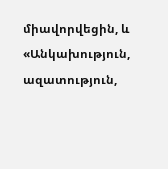միավորվեցին, և «Անկախություն, ազատություն,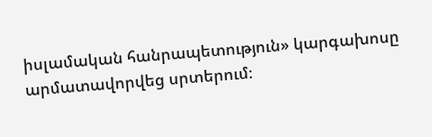իսլամական հանրապետություն» կարգախոսը արմատավորվեց սրտերում։